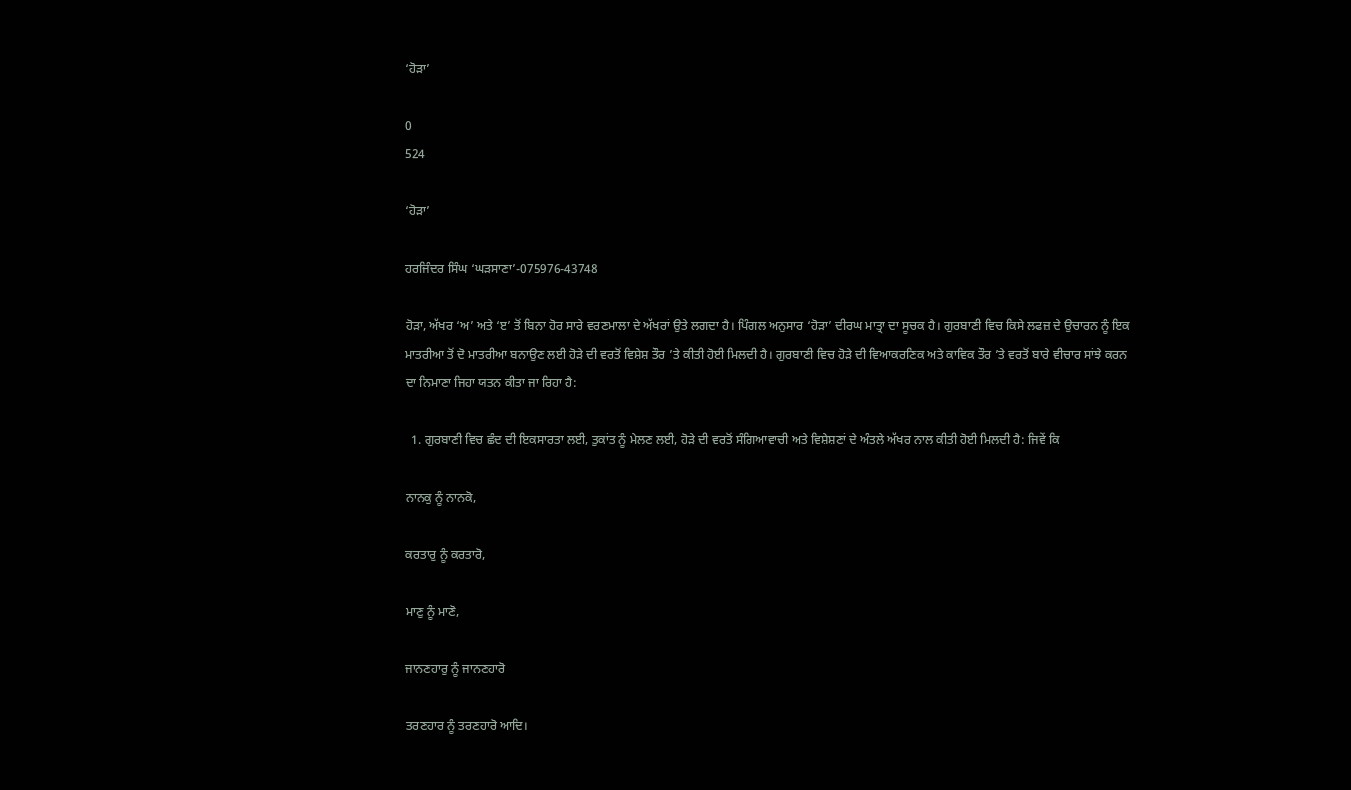‘ਹੋੜਾ’

0
524

‘ਹੋੜਾ’

ਹਰਜਿੰਦਰ ਸਿੰਘ ‘ਘੜਸਾਣਾ’-075976-43748

ਹੋੜਾ, ਅੱਖਰ ‘ਅ’ ਅਤੇ ‘ੲ’ ਤੋਂ ਬਿਨਾ ਹੋਰ ਸਾਰੇ ਵਰਣਮਾਲਾ ਦੇ ਅੱਖਰਾਂ ਉਤੇ ਲਗਦਾ ਹੈ। ਪਿੰਗਲ ਅਨੁਸਾਰ ‘ਹੋੜਾ’ ਦੀਰਘ ਮਾਤ੍ਰਾ ਦਾ ਸੂਚਕ ਹੈ। ਗੁਰਬਾਣੀ ਵਿਚ ਕਿਸੇ ਲਫਜ਼ ਦੇ ਉਚਾਰਨ ਨੂੰ ਇਕ ਮਾਤਰੀਆ ਤੋਂ ਦੋ ਮਾਤਰੀਆ ਬਨਾਉਣ ਲਈ ਹੋੜੇ ਦੀ ਵਰਤੋਂ ਵਿਸ਼ੇਸ਼ ਤੌਰ ’ਤੇ ਕੀਤੀ ਹੋਈ ਮਿਲਦੀ ਹੈ। ਗੁਰਬਾਣੀ ਵਿਚ ਹੋੜੇ ਦੀ ਵਿਆਕਰਣਿਕ ਅਤੇ ਕਾਵਿਕ ਤੌਰ ’ਤੇ ਵਰਤੋਂ ਬਾਰੇ ਵੀਚਾਰ ਸਾਂਝੇ ਕਰਨ ਦਾ ਨਿਮਾਣਾ ਜਿਹਾ ਯਤਨ ਕੀਤਾ ਜਾ ਰਿਹਾ ਹੈ:

  1. ਗੁਰਬਾਣੀ ਵਿਚ ਛੰਦ ਦੀ ਇਕਸਾਰਤਾ ਲਈ, ਤੁਕਾਂਤ ਨੂੰ ਮੇਲਣ ਲਈ, ਹੋੜੇ ਦੀ ਵਰਤੋਂ ਸੰਗਿਆਵਾਚੀ ਅਤੇ ਵਿਸ਼ੇਸ਼ਣਾਂ ਦੇ ਅੰਤਲੇ ਅੱਖਰ ਨਾਲ ਕੀਤੀ ਹੋਈ ਮਿਲਦੀ ਹੈ: ਜਿਵੇਂ ਕਿ

ਨਾਨਕੁ ਨੂੰ ਨਾਨਕੋ,

ਕਰਤਾਰੁ ਨੂੰ ਕਰਤਾਰੋ,

ਮਾਣੁ ਨੂੰ ਮਾਣੋ,

ਜਾਨਣਹਾਰੁ ਨੂੰ ਜਾਨਣਹਾਰੋ

ਤਰਣਹਾਰ ਨੂੰ ਤਰਣਹਾਰੋ ਆਦਿ।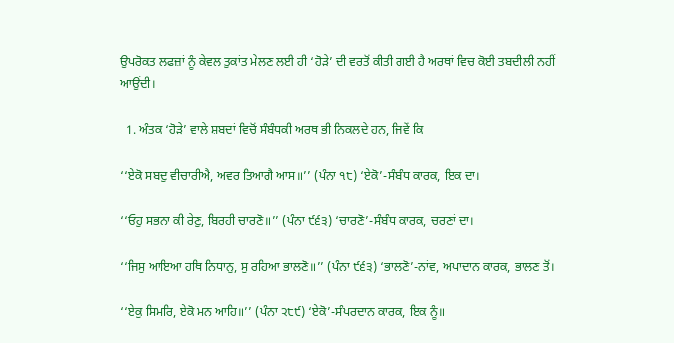ਉਪਰੋਕਤ ਲਫਜ਼ਾਂ ਨੂੰ ਕੇਵਲ ਤੁਕਾਂਤ ਮੇਲਣ ਲਈ ਹੀ ‘ਹੋੜੇ’ ਦੀ ਵਰਤੋਂ ਕੀਤੀ ਗਈ ਹੈ ਅਰਥਾਂ ਵਿਚ ਕੋਈ ਤਬਦੀਲੀ ਨਹੀਂ ਆਉਂਦੀ।

  1. ਅੰਤਕ ‘ਹੋੜੇ’ ਵਾਲੇ ਸ਼ਬਦਾਂ ਵਿਚੋਂ ਸੰਬੰਧਕੀ ਅਰਥ ਭੀ ਨਿਕਲਦੇ ਹਨ, ਜਿਵੇਂ ਕਿ

‘‘ਏਕੋ ਸਬਦੁ ਵੀਚਾਰੀਐ, ਅਵਰ ਤਿਆਗੈ ਆਸ॥’’ (ਪੰਨਾ ੧੮) ‘ਏਕੋ’-ਸੰਬੰਧ ਕਾਰਕ, ਇਕ ਦਾ।

‘‘ਓਹੁ ਸਭਨਾ ਕੀ ਰੇਣੁ, ਬਿਰਹੀ ਚਾਰਣੋ॥’’ (ਪੰਨਾ ੯੬੩) ‘ਚਾਰਣੋ’-ਸੰਬੰਧ ਕਾਰਕ, ਚਰਣਾਂ ਦਾ।

‘‘ਜਿਸੁ ਆਇਆ ਹਥਿ ਨਿਧਾਨੁ, ਸੁ ਰਹਿਆ ਭਾਲਣੋ॥’’ (ਪੰਨਾ ੯੬੩) ‘ਭਾਲਣੋ’-ਨਾਂਵ, ਅਪਾਦਾਨ ਕਾਰਕ, ਭਾਲਣ ਤੋਂ।

‘‘ਏਕੁ ਸਿਮਰਿ, ਏਕੋ ਮਨ ਆਹਿ॥’’ (ਪੰਨਾ ੨੮੯) ‘ਏਕੋ’-ਸੰਪਰਦਾਨ ਕਾਰਕ, ਇਕ ਨੂੰ॥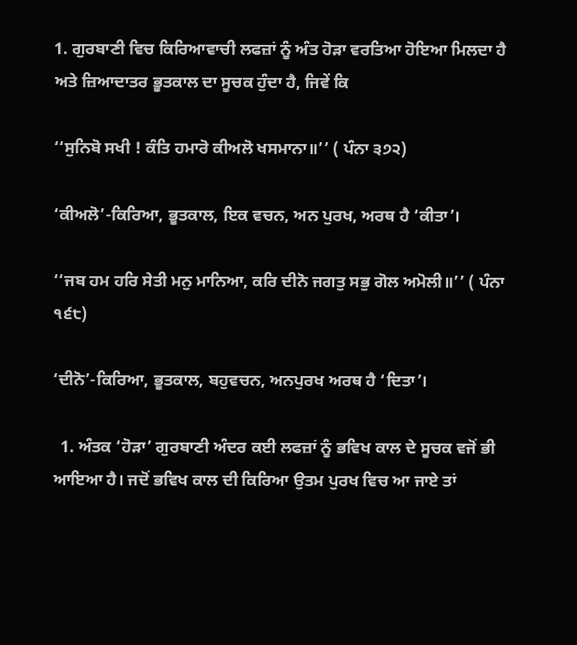1. ਗੁਰਬਾਣੀ ਵਿਚ ਕਿਰਿਆਵਾਚੀ ਲਫਜ਼ਾਂ ਨੂੰ ਅੰਤ ਹੋੜਾ ਵਰਤਿਆ ਹੋਇਆ ਮਿਲਦਾ ਹੈ ਅਤੇ ਜ਼ਿਆਦਾਤਰ ਭੂਤਕਾਲ ਦਾ ਸੂਚਕ ਹੁੰਦਾ ਹੈ, ਜਿਵੇਂ ਕਿ

‘‘ਸੁਨਿਬੋ ਸਖੀ ! ਕੰਤਿ ਹਮਾਰੋ ਕੀਅਲੋ ਖਸਮਾਨਾ॥’’ ( ਪੰਨਾ ੩੭੨)

‘ਕੀਅਲੋ’-ਕਿਰਿਆ, ਭੂਤਕਾਲ, ਇਕ ਵਚਨ, ਅਨ ਪੁਰਖ, ਅਰਥ ਹੈ ‘ਕੀਤਾ’।

‘‘ਜਬ ਹਮ ਹਰਿ ਸੇਤੀ ਮਨੁ ਮਾਨਿਆ, ਕਰਿ ਦੀਨੋ ਜਗਤੁ ਸਭੁ ਗੋਲ ਅਮੋਲੀ॥’’ ( ਪੰਨਾ ੧੬੮)

‘ਦੀਨੋ’-ਕਿਰਿਆ, ਭੂਤਕਾਲ, ਬਹੁਵਚਨ, ਅਨਪੁਰਖ ਅਰਥ ਹੈ ‘ਦਿਤਾ’।

  1. ਅੰਤਕ ‘ਹੋੜਾ’ ਗੁਰਬਾਣੀ ਅੰਦਰ ਕਈ ਲਫਜ਼ਾਂ ਨੂੰ ਭਵਿਖ ਕਾਲ ਦੇ ਸੂਚਕ ਵਜੋਂ ਭੀ ਆਇਆ ਹੈ। ਜਦੋਂ ਭਵਿਖ ਕਾਲ ਦੀ ਕਿਰਿਆ ਉਤਮ ਪੁਰਖ ਵਿਚ ਆ ਜਾਏ ਤਾਂ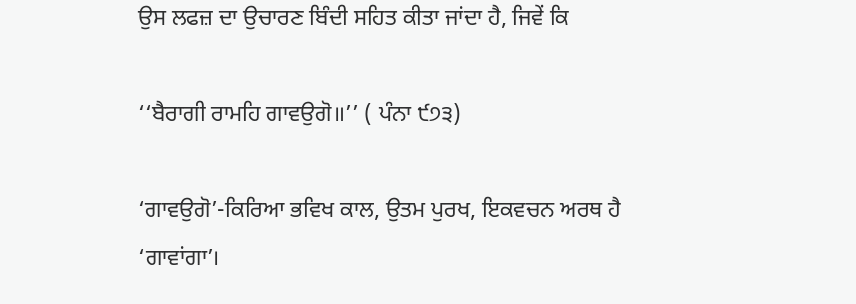ਉਸ ਲਫਜ਼ ਦਾ ਉਚਾਰਣ ਬਿੰਦੀ ਸਹਿਤ ਕੀਤਾ ਜਾਂਦਾ ਹੈ, ਜਿਵੇਂ ਕਿ

‘‘ਬੈਰਾਗੀ ਰਾਮਹਿ ਗਾਵਉਗੋ॥’’ ( ਪੰਨਾ ੯੭੩)

‘ਗਾਵਉਗੋ’-ਕਿਰਿਆ ਭਵਿਖ ਕਾਲ, ਉਤਮ ਪੁਰਖ, ਇਕਵਚਨ ਅਰਥ ਹੈ ‘ਗਾਵਾਂਗਾ’।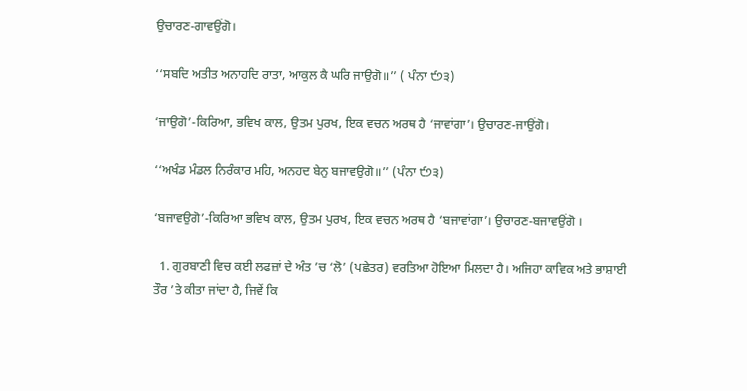ਉਚਾਰਣ-ਗਾਵਉਂਗੋ।

‘‘ਸਬਦਿ ਅਤੀਤ ਅਨਾਹਦਿ ਰਾਤਾ, ਆਕੁਲ ਕੈ ਘਰਿ ਜਾਉਗੋ॥’’ ( ਪੰਨਾ ੯੭੩)

‘ਜਾਉਗੋ’-ਕਿਰਿਆ, ਭਵਿਖ ਕਾਲ, ਉਤਮ ਪੁਰਖ, ਇਕ ਵਚਨ ਅਰਥ ਹੈ ‘ਜਾਵਾਂਗਾ’। ਉਚਾਰਣ-ਜਾਉਂਗੋ।

‘‘ਅਖੰਡ ਮੰਡਲ ਨਿਰੰਕਾਰ ਮਹਿ, ਅਨਹਦ ਬੇਨੁ ਬਜਾਵਉਗੋ॥’’ (ਪੰਨਾ ੯੭੩)

‘ਬਜਾਵਉਗੋ’-ਕਿਰਿਆ ਭਵਿਖ ਕਾਲ, ਉਤਮ ਪੁਰਖ, ਇਕ ਵਚਨ ਅਰਥ ਹੈ ‘ਬਜਾਵਾਂਗਾ’। ਉਚਾਰਣ-ਬਜਾਵਉਂਗੋ ।

  1. ਗੁਰਬਾਣੀ ਵਿਚ ਕਈ ਲਫਜ਼ਾਂ ਦੇ ਅੰਤ ’ਚ ‘ਲੋ’ (ਪਛੇਤਰ) ਵਰਤਿਆ ਹੋਇਆ ਮਿਲਦਾ ਹੈ। ਅਜਿਹਾ ਕਾਵਿਕ ਅਤੇ ਭਾਸ਼ਾਈ ਤੌਰ ’ਤੇ ਕੀਤਾ ਜਾਂਦਾ ਹੈ, ਜਿਵੇਂ ਕਿ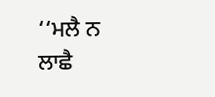‘‘ਮਲੈ ਨ ਲਾਛੈ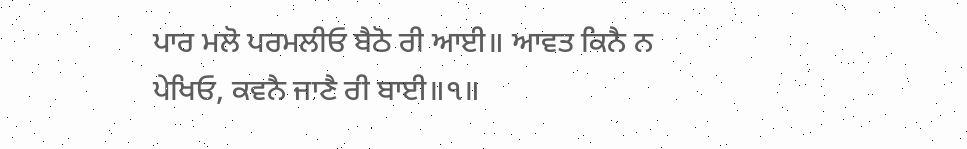ਪਾਰ ਮਲੋ ਪਰਮਲੀਓ ਬੈਠੋ ਰੀ ਆਈ॥ ਆਵਤ ਕਿਨੈ ਨ ਪੇਖਿਓ, ਕਵਨੈ ਜਾਣੈ ਰੀ ਬਾਈ॥੧॥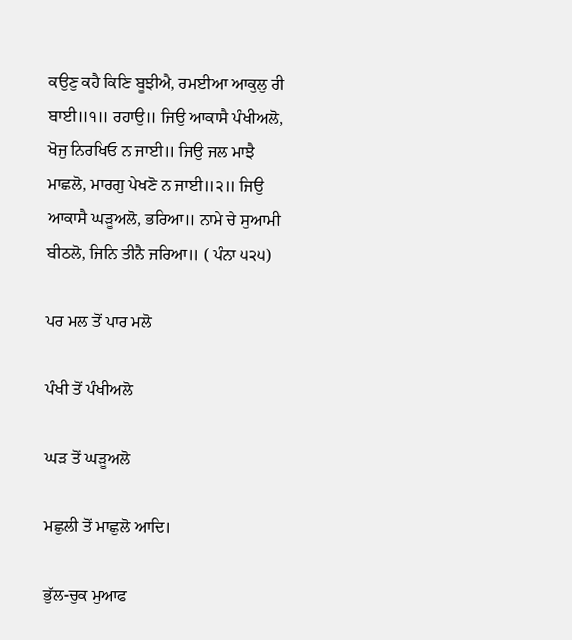ਕਉਣੁ ਕਹੈ ਕਿਣਿ ਬੂਝੀਐ, ਰਮਈਆ ਆਕੁਲੁ ਰੀ ਬਾਈ॥੧॥ ਰਹਾਉ॥ ਜਿਉ ਆਕਾਸੈ ਪੰਖੀਅਲੋ, ਖੋਜੁ ਨਿਰਖਿਓ ਨ ਜਾਈ॥ ਜਿਉ ਜਲ ਮਾਝੈ ਮਾਛਲੋ, ਮਾਰਗੁ ਪੇਖਣੋ ਨ ਜਾਈ॥੨॥ ਜਿਉ ਆਕਾਸੈ ਘੜੂਅਲੋ, ਭਰਿਆ॥ ਨਾਮੇ ਚੇ ਸੁਆਮੀ ਬੀਠਲੋ, ਜਿਨਿ ਤੀਨੈ ਜਰਿਆ॥ ( ਪੰਨਾ ੫੨੫)

ਪਰ ਮਲ ਤੋਂ ਪਾਰ ਮਲੋ

ਪੰਖੀ ਤੋਂ ਪੰਖੀਅਲੋ

ਘੜ ਤੋਂ ਘੜੂਅਲੋ

ਮਛੁਲੀ ਤੋਂ ਮਾਛੁਲੋ ਆਦਿ।

ਭੁੱਲ-ਚੁਕ ਮੁਆਫ